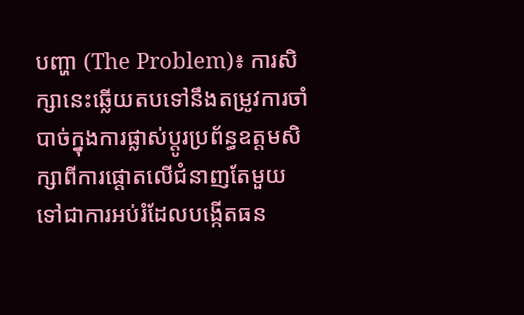បញ្ហា (The Problem)៖ ការសិក្សានេះឆ្លើយតបទៅនឹងតម្រូវការចាំបាច់ក្នុងការផ្លាស់ប្តូរប្រព័ន្ធឧត្តមសិក្សាពីការផ្តោតលើជំនាញតែមួយ ទៅជាការអប់រំដែលបង្កើតធន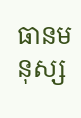ធានមនុស្ស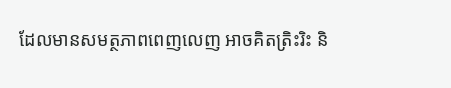ដែលមានសមត្ថភាពពេញលេញ អាចគិតត្រិះរិះ និ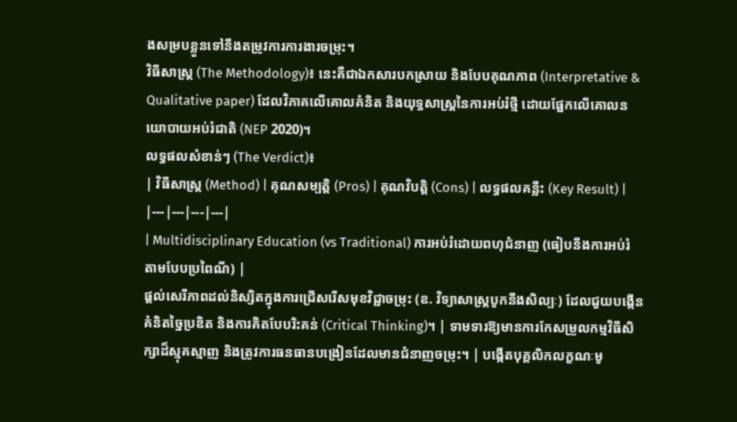ងសម្របខ្លួនទៅនឹងតម្រូវការការងារចម្រុះ។
វិធីសាស្ត្រ (The Methodology)៖ នេះគឺជាឯកសារបកស្រាយ និងបែបគុណភាព (Interpretative & Qualitative paper) ដែលវិភាគលើគោលគំនិត និងយុទ្ធសាស្ត្រនៃការអប់រំថ្មី ដោយផ្អែកលើគោលនយោបាយអប់រំជាតិ (NEP 2020)។
លទ្ធផលសំខាន់ៗ (The Verdict)៖
| វិធីសាស្ត្រ (Method) | គុណសម្បត្តិ (Pros) | គុណវិបត្តិ (Cons) | លទ្ធផលគន្លឹះ (Key Result) |
|---|---|---|---|
| Multidisciplinary Education (vs Traditional) ការអប់រំដោយពហុជំនាញ (ធៀបនឹងការអប់រំតាមបែបប្រពៃណី) |
ផ្តល់សេរីភាពដល់និស្សិតក្នុងការជ្រើសរើសមុខវិជ្ជាចម្រុះ (ឧ. វិទ្យាសាស្ត្របូកនឹងសិល្បៈ) ដែលជួយបង្កើនគំនិតច្នៃប្រឌិត និងការគិតបែបរិះគន់ (Critical Thinking)។ | ទាមទារឱ្យមានការកែសម្រួលកម្មវិធីសិក្សាដ៏ស្មុគស្មាញ និងត្រូវការធនធានបង្រៀនដែលមានជំនាញចម្រុះ។ | បង្កើតបុគ្គលិកលក្ខណៈមូ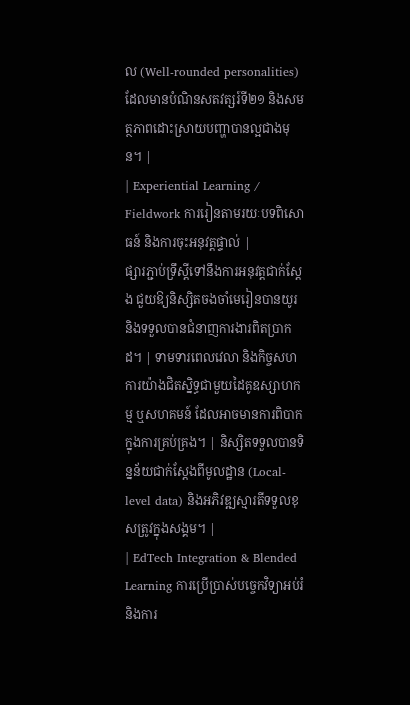ល (Well-rounded personalities) ដែលមានបំណិនសតវត្សរ៍ទី២១ និងសមត្ថភាពដោះស្រាយបញ្ហាបានល្អជាងមុន។ |
| Experiential Learning / Fieldwork ការរៀនតាមរយៈបទពិសោធន៍ និងការចុះអនុវត្តផ្ទាល់ |
ផ្សារភ្ជាប់ទ្រឹស្តីទៅនឹងការអនុវត្តជាក់ស្តែង ជួយឱ្យនិស្សិតចងចាំមេរៀនបានយូរ និងទទួលបានជំនាញការងារពិតប្រាកដ។ | ទាមទារពេលវេលា និងកិច្ចសហការយ៉ាងជិតស្និទ្ធជាមួយដៃគូឧស្សាហកម្ម ឬសហគមន៍ ដែលអាចមានការពិបាកក្នុងការគ្រប់គ្រង។ | និស្សិតទទួលបានទិន្នន័យជាក់ស្តែងពីមូលដ្ឋាន (Local-level data) និងអភិវឌ្ឍស្មារតីទទួលខុសត្រូវក្នុងសង្គម។ |
| EdTech Integration & Blended Learning ការប្រើប្រាស់បច្ចេកវិទ្យាអប់រំ និងការ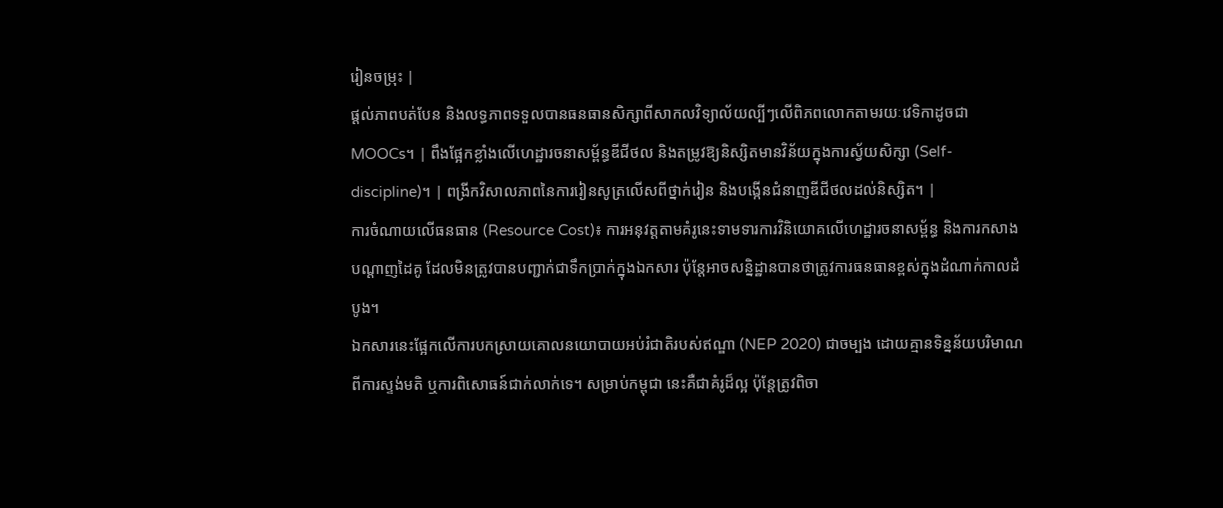រៀនចម្រុះ |
ផ្តល់ភាពបត់បែន និងលទ្ធភាពទទួលបានធនធានសិក្សាពីសាកលវិទ្យាល័យល្បីៗលើពិភពលោកតាមរយៈវេទិកាដូចជា MOOCs។ | ពឹងផ្អែកខ្លាំងលើហេដ្ឋារចនាសម្ព័ន្ធឌីជីថល និងតម្រូវឱ្យនិស្សិតមានវិន័យក្នុងការស្វ័យសិក្សា (Self-discipline)។ | ពង្រីកវិសាលភាពនៃការរៀនសូត្រលើសពីថ្នាក់រៀន និងបង្កើនជំនាញឌីជីថលដល់និស្សិត។ |
ការចំណាយលើធនធាន (Resource Cost)៖ ការអនុវត្តតាមគំរូនេះទាមទារការវិនិយោគលើហេដ្ឋារចនាសម្ព័ន្ធ និងការកសាងបណ្តាញដៃគូ ដែលមិនត្រូវបានបញ្ជាក់ជាទឹកប្រាក់ក្នុងឯកសារ ប៉ុន្តែអាចសន្និដ្ឋានបានថាត្រូវការធនធានខ្ពស់ក្នុងដំណាក់កាលដំបូង។
ឯកសារនេះផ្អែកលើការបកស្រាយគោលនយោបាយអប់រំជាតិរបស់ឥណ្ឌា (NEP 2020) ជាចម្បង ដោយគ្មានទិន្នន័យបរិមាណពីការស្ទង់មតិ ឬការពិសោធន៍ជាក់លាក់ទេ។ សម្រាប់កម្ពុជា នេះគឺជាគំរូដ៏ល្អ ប៉ុន្តែត្រូវពិចា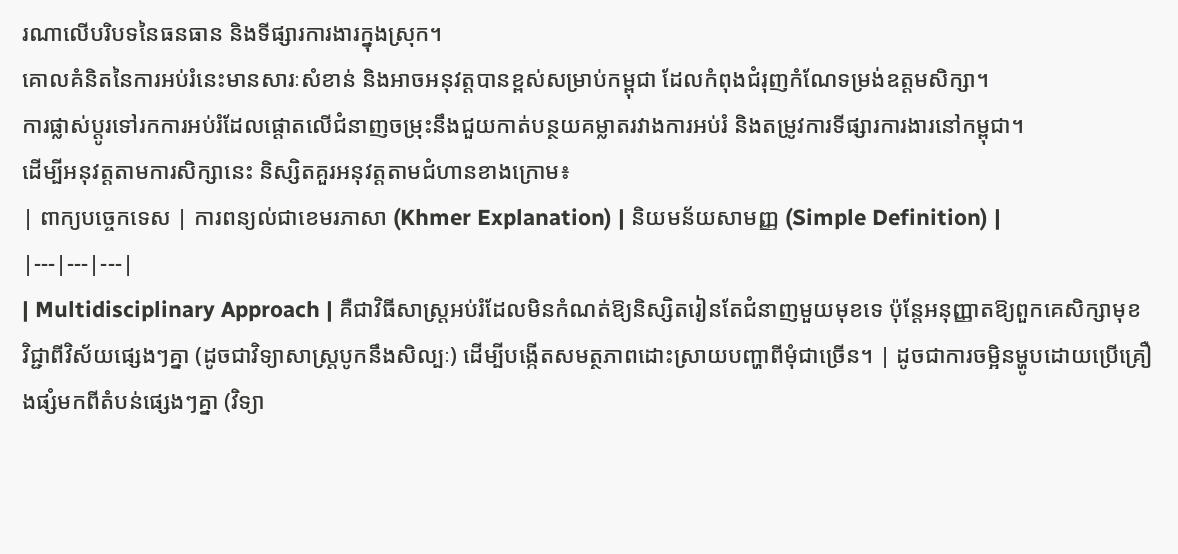រណាលើបរិបទនៃធនធាន និងទីផ្សារការងារក្នុងស្រុក។
គោលគំនិតនៃការអប់រំនេះមានសារៈសំខាន់ និងអាចអនុវត្តបានខ្ពស់សម្រាប់កម្ពុជា ដែលកំពុងជំរុញកំណែទម្រង់ឧត្តមសិក្សា។
ការផ្លាស់ប្តូរទៅរកការអប់រំដែលផ្តោតលើជំនាញចម្រុះនឹងជួយកាត់បន្ថយគម្លាតរវាងការអប់រំ និងតម្រូវការទីផ្សារការងារនៅកម្ពុជា។
ដើម្បីអនុវត្តតាមការសិក្សានេះ និស្សិតគួរអនុវត្តតាមជំហានខាងក្រោម៖
| ពាក្យបច្ចេកទេស | ការពន្យល់ជាខេមរភាសា (Khmer Explanation) | និយមន័យសាមញ្ញ (Simple Definition) |
|---|---|---|
| Multidisciplinary Approach | គឺជាវិធីសាស្ត្រអប់រំដែលមិនកំណត់ឱ្យនិស្សិតរៀនតែជំនាញមួយមុខទេ ប៉ុន្តែអនុញ្ញាតឱ្យពួកគេសិក្សាមុខវិជ្ជាពីវិស័យផ្សេងៗគ្នា (ដូចជាវិទ្យាសាស្ត្របូកនឹងសិល្បៈ) ដើម្បីបង្កើតសមត្ថភាពដោះស្រាយបញ្ហាពីមុំជាច្រើន។ | ដូចជាការចម្អិនម្ហូបដោយប្រើគ្រឿងផ្សំមកពីតំបន់ផ្សេងៗគ្នា (វិទ្យា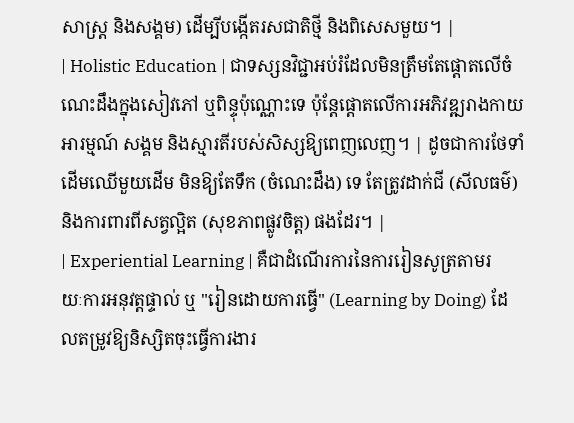សាស្ត្រ និងសង្គម) ដើម្បីបង្កើតរសជាតិថ្មី និងពិសេសមួយ។ |
| Holistic Education | ជាទស្សនវិជ្ជាអប់រំដែលមិនត្រឹមតែផ្តោតលើចំណេះដឹងក្នុងសៀវភៅ ឬពិន្ទុប៉ុណ្ណោះទេ ប៉ុន្តែផ្តោតលើការអភិវឌ្ឍរាងកាយ អារម្មណ៍ សង្គម និងស្មារតីរបស់សិស្សឱ្យពេញលេញ។ | ដូចជាការថែទាំដើមឈើមួយដើម មិនឱ្យតែទឹក (ចំណេះដឹង) ទេ តែត្រូវដាក់ជី (សីលធម៌) និងការពារពីសត្វល្អិត (សុខភាពផ្លូវចិត្ត) ផងដែរ។ |
| Experiential Learning | គឺជាដំណើរការនៃការរៀនសូត្រតាមរយៈការអនុវត្តផ្ទាល់ ឬ "រៀនដោយការធ្វើ" (Learning by Doing) ដែលតម្រូវឱ្យនិស្សិតចុះធ្វើការងារ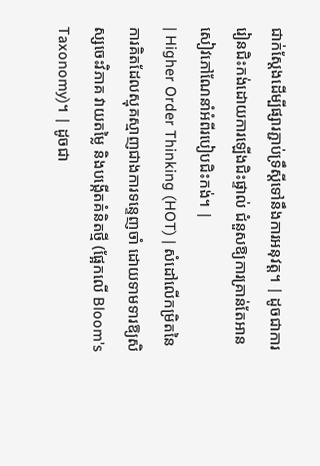ជាក់ស្តែងដើម្បីផ្សារភ្ជាប់ទ្រឹស្តីទៅនឹងការអនុវត្ត។ | ដូចជាការរៀនជិះកង់ដោយការឡើងជិះផ្ទាល់ ជំនួសឱ្យការគ្រាន់តែអានសៀវភៅណែនាំអំពីរបៀបជិះកង់។ |
| Higher Order Thinking (HOT) | សំដៅលើកម្រិតនៃការគិតដែលស្មុគស្មាញជាងការទន្ទេញចាំ ដោយទាមទារឱ្យសិស្សចេះវិភាគ វាយតម្លៃ និងបង្កើតគំនិតថ្មី (ផ្អែកលើ Bloom's Taxonomy)។ | ដូចជា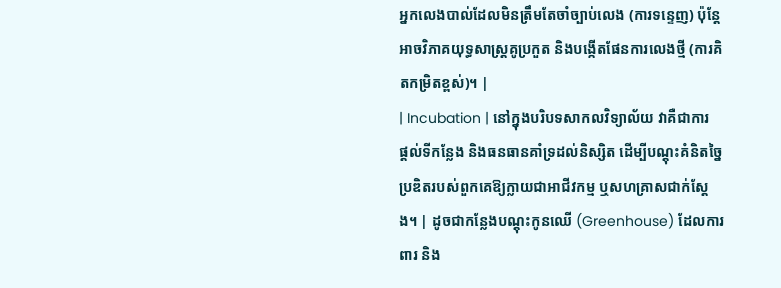អ្នកលេងបាល់ដែលមិនត្រឹមតែចាំច្បាប់លេង (ការទន្ទេញ) ប៉ុន្តែអាចវិភាគយុទ្ធសាស្ត្រគូប្រកួត និងបង្កើតផែនការលេងថ្មី (ការគិតកម្រិតខ្ពស់)។ |
| Incubation | នៅក្នុងបរិបទសាកលវិទ្យាល័យ វាគឺជាការផ្តល់ទីកន្លែង និងធនធានគាំទ្រដល់និស្សិត ដើម្បីបណ្តុះគំនិតច្នៃប្រឌិតរបស់ពួកគេឱ្យក្លាយជាអាជីវកម្ម ឬសហគ្រាសជាក់ស្តែង។ | ដូចជាកន្លែងបណ្តុះកូនឈើ (Greenhouse) ដែលការពារ និង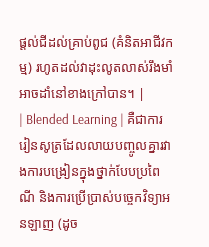ផ្តល់ជីដល់គ្រាប់ពូជ (គំនិតអាជីវកម្ម) រហូតដល់វាដុះលូតលាស់រឹងមាំអាចដាំនៅខាងក្រៅបាន។ |
| Blended Learning | គឺជាការរៀនសូត្រដែលលាយបញ្ចូលគ្នារវាងការបង្រៀនក្នុងថ្នាក់បែបប្រពៃណី និងការប្រើប្រាស់បច្ចេកវិទ្យាអនឡាញ (ដូច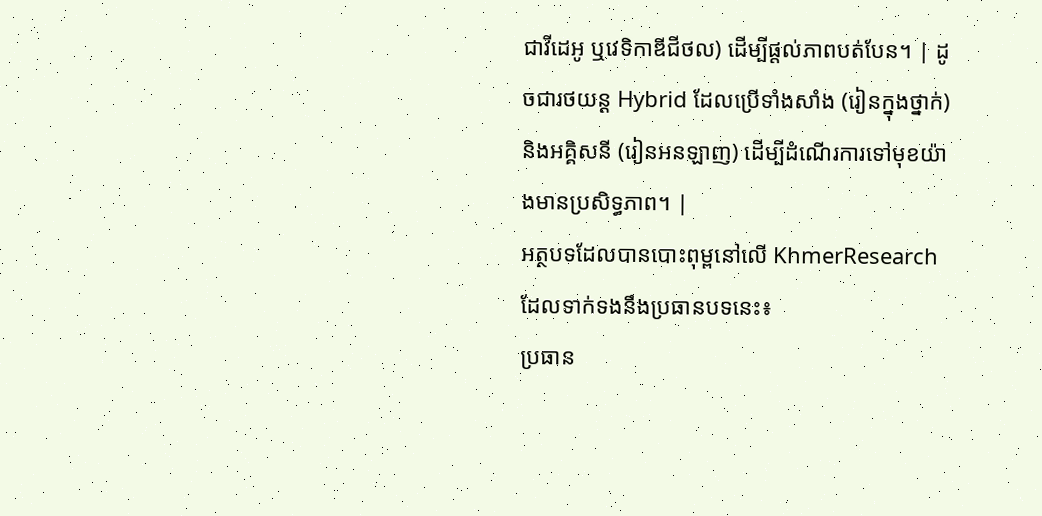ជាវីដេអូ ឬវេទិកាឌីជីថល) ដើម្បីផ្តល់ភាពបត់បែន។ | ដូចជារថយន្ត Hybrid ដែលប្រើទាំងសាំង (រៀនក្នុងថ្នាក់) និងអគ្គិសនី (រៀនអនឡាញ) ដើម្បីដំណើរការទៅមុខយ៉ាងមានប្រសិទ្ធភាព។ |
អត្ថបទដែលបានបោះពុម្ពនៅលើ KhmerResearch ដែលទាក់ទងនឹងប្រធានបទនេះ៖
ប្រធាន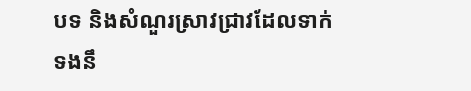បទ និងសំណួរស្រាវជ្រាវដែលទាក់ទងនឹ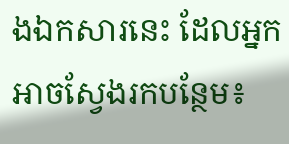ងឯកសារនេះ ដែលអ្នកអាចស្វែងរកបន្ថែម៖